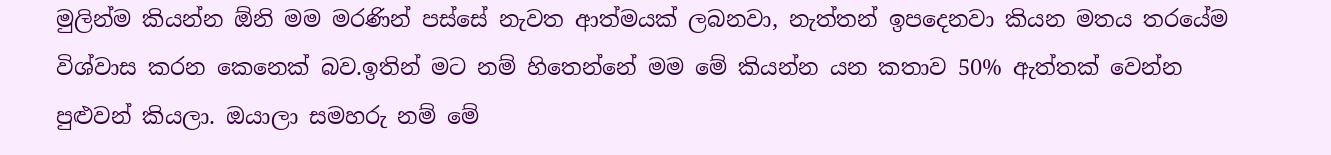මුලින්ම කියන්න ඕනි මම මරණින් පස්සේ නැවත ආත්මයක් ලබනවා, නැත්තන් ඉපදෙනවා කියන මතය තරයේම විශ්වාස කරන කෙනෙක් බව.ඉතින් මට නම් හිතෙන්නේ මම මේ කියන්න යන කතාව 50% ඇත්තක් වෙන්න පුළුවන් කියලා. ඔයාලා සමහරු නම් මේ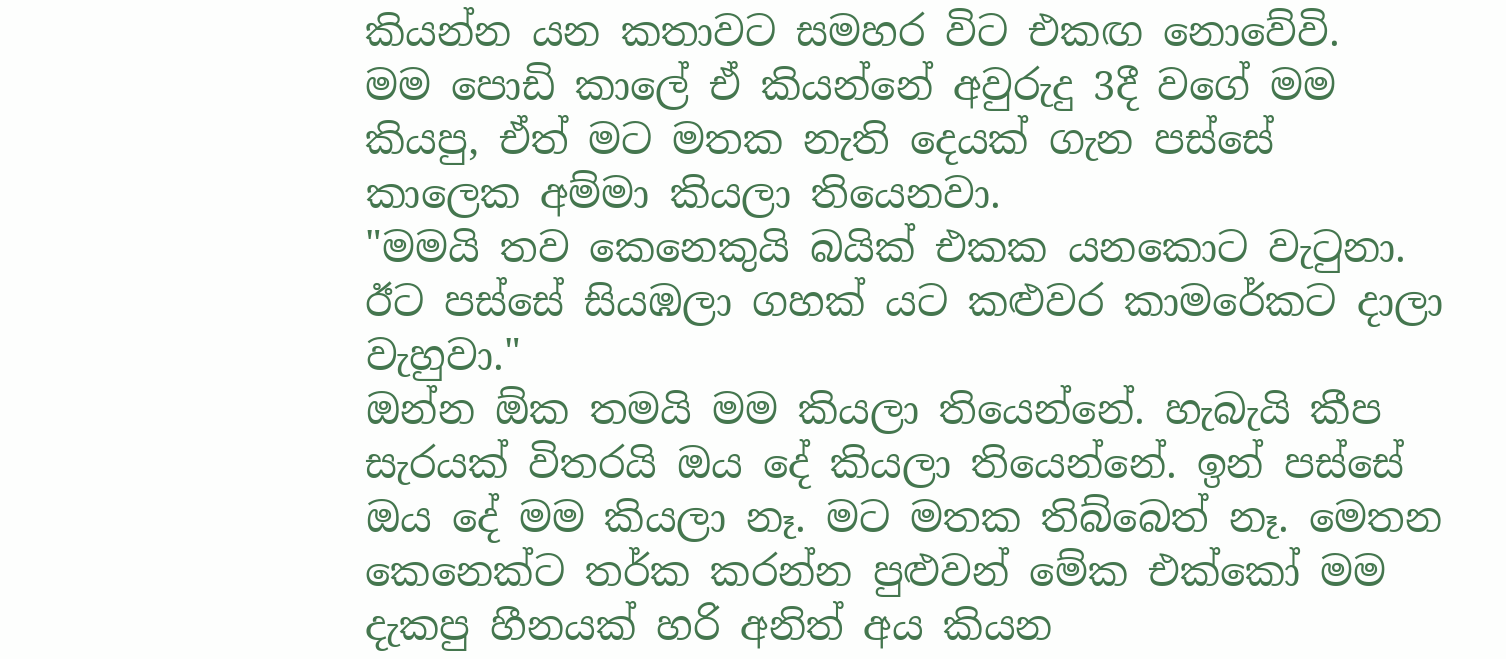කියන්න යන කතාවට සමහර විට එකඟ නොවේවි.
මම පොඩි කාලේ ඒ කියන්නේ අවුරුදු 3දී වගේ මම කියපු, ඒත් මට මතක නැති දෙයක් ගැන පස්සේ කාලෙක අම්මා කියලා තියෙනවා.
"මමයි තව කෙනෙකුයි බයික් එකක යනකොට වැටුනා. ඊට පස්සේ සියඹලා ගහක් යට කළුවර කාමරේකට දාලා වැහුවා."
ඔන්න ඕක තමයි මම කියලා තියෙන්නේ. හැබැයි කීප සැරයක් විතරයි ඔය දේ කියලා තියෙන්නේ. ඉන් පස්සේ ඔය දේ මම කියලා නෑ. මට මතක තිබ්බෙත් නෑ. මෙතන කෙනෙක්ට තර්ක කරන්න පුළුවන් මේක එක්කෝ මම දැකපු හීනයක් හරි අනිත් අය කියන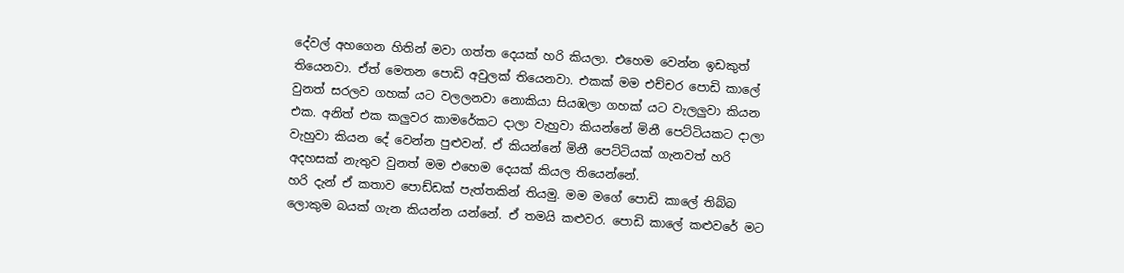දේවල් අහගෙන හිතින් මවා ගත්ත දෙයක් හරි කියලා. එහෙම වෙන්න ඉඩකුත් තියෙනවා. ඒත් මෙතන පොඩි අවුලක් තියෙනවා. එකක් මම එච්චර පොඩි කාලේ වුනත් සරලව ගහක් යට වලලනවා නොකියා සියඹලා ගහක් යට වැලලුවා කියන එක. අනිත් එක කලුවර කාමරේකට දාලා වැහුවා කියන්නේ මිනී පෙට්ටියකට දාලා වැහුවා කියන දේ වෙන්න පුළුවන්. ඒ කියන්නේ මිනී පෙට්ටියක් ගැනවත් හරි අදහසක් නැතුව වුනත් මම එහෙම දෙයක් කියල තියෙන්නේ.
හරි දැන් ඒ කතාව පොඩ්ඩක් පැත්තකින් තියමු. මම මගේ පොඩි කාලේ තිබ්බ ලොකුම බයක් ගැන කියන්න යන්නේ. ඒ තමයි කළුවර. පොඩි කාලේ කළුවරේ මට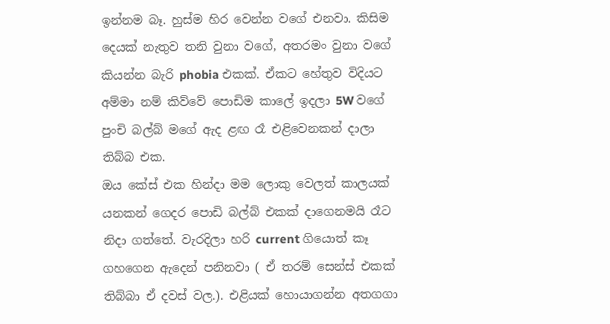ඉන්නම බෑ. හුස්ම හිර වෙන්න වගේ එනවා. කිසිම දෙයක් නැතුව තනි වුනා වගේ, අතරමං වුනා වගේ කියන්න බැරි phobia එකක්. ඒකට හේතුව විදියට අම්මා නම් කිව්වේ පොඩිම කාලේ ඉදලා 5W වගේ පුංචි බල්බ් මගේ ඇද ළඟ රෑ එළිවෙනකන් දාලා තිබ්බ එක.
ඔය කේස් එක හින්දා මම ලොකු වෙලත් කාලයක් යනකන් ගෙදර පොඩි බල්බ් එකක් දාගෙනමයි රෑට නිදා ගත්තේ. වැරදිලා හරි current ගියොත් කෑ ගහගෙන ඇදෙන් පනිනවා ( ඒ තරම් සෙන්ස් එකක් තිබ්බා ඒ දවස් වල.). එළියක් හොයාගන්න අතගගා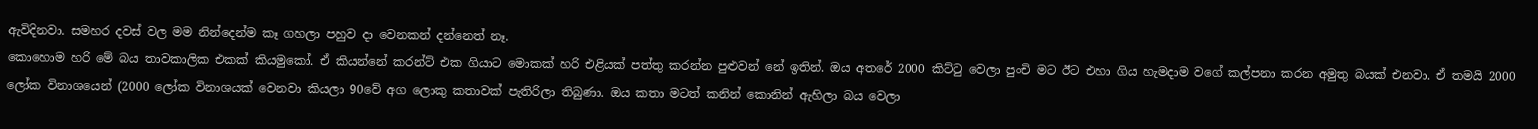ඇවිදිනවා. සමහර දවස් වල මම නින්දෙන්ම කෑ ගහලා පහුව දා වෙනකන් දන්නෙත් නෑ.
කොහොම හරි මේ බය තාවකාලික එකක් කියමුකෝ. ඒ කියන්නේ කරන්ට් එක ගියාට මොකක් හරි එළියක් පත්තු කරන්න පුළුවන් නේ ඉතින්. ඔය අතරේ 2000 කිට්ටු වෙලා පුංචි මට ඊට එහා ගිය හැමදාම වගේ කල්පනා කරන අමුතු බයක් එනවා. ඒ තමයි 2000 ලෝක විනාශයෙන් (2000 ලෝක විනාශයක් වෙනවා කියලා 90වේ අග ලොකු කතාවක් පැතිරිලා තිබුණා. ඔය කතා මටත් කනින් කොනින් ඇහිලා බය වෙලා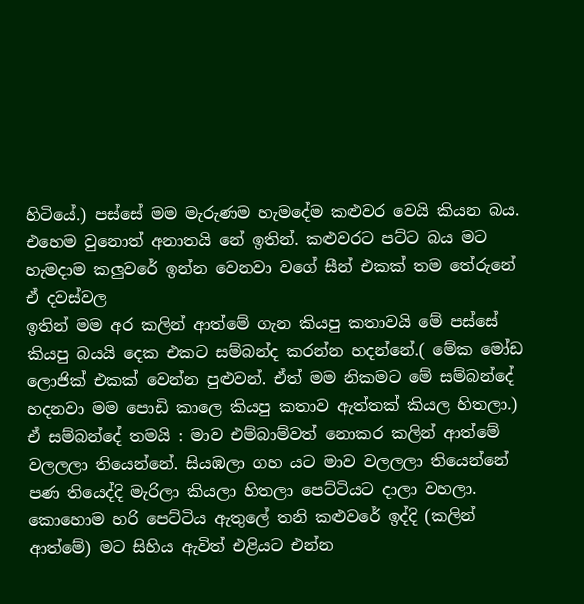හිටියේ.) පස්සේ මම මැරුණම හැමදේම කළුවර වෙයි කියන බය. එහෙම වුනොත් අනාතයි නේ ඉතින්. කළුවරට පට්ට බය මට හැමදාම කලුවරේ ඉන්න වෙනවා වගේ සීන් එකක් තම තේරුනේ ඒ දවස්වල
ඉතින් මම අර කලින් ආත්මේ ගැන කියපු කතාවයි මේ පස්සේ කියපු බයයි දෙක එකට සම්බන්ද කරන්න හදන්නේ.( මේක මෝඩ ලොජික් එකක් වෙන්න පුළුවන්. ඒත් මම නිකමට මේ සම්බන්දේ හදනවා මම පොඩි කාලෙ කියපු කතාව ඇත්තක් කියල හිතලා.) ඒ සම්බන්දේ තමයි : මාව එම්බාම්වත් නොකර කලින් ආත්මේ වලලලා තියෙන්නේ. සියඹලා ගහ යට මාව වලලලා තියෙන්නේ පණ තියෙද්දි මැරිලා කියලා හිතලා පෙට්ටියට දාලා වහලා. කොහොම හරි පෙට්ටිය ඇතුලේ තනි කළුවරේ ඉද්දි (කලින් ආත්මේ) මට සිහිය ඇවිත් එළියට එන්න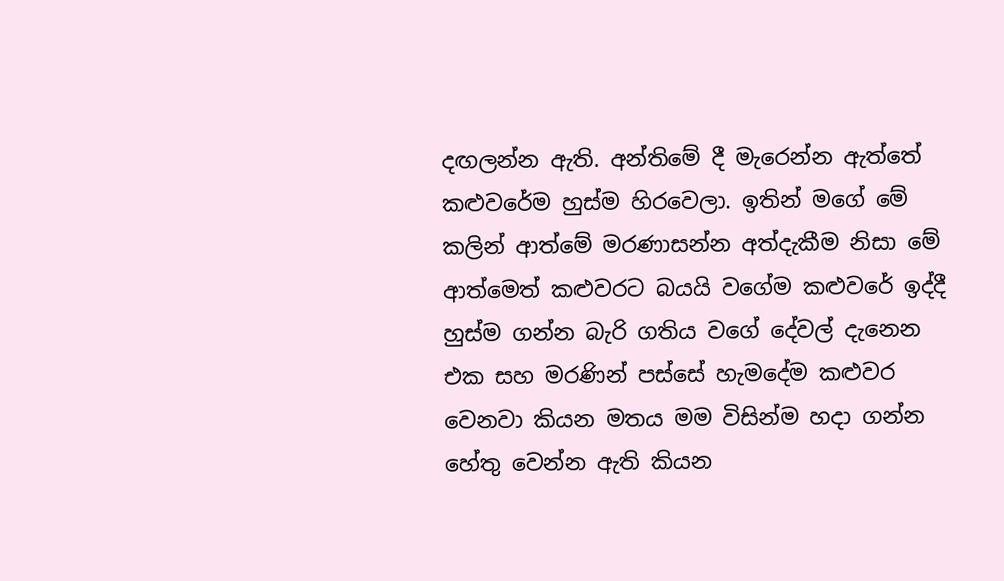දඟලන්න ඇති. අන්තිමේ දී මැරෙන්න ඇත්තේ කළුවරේම හුස්ම හිරවෙලා. ඉතින් මගේ මේ කලින් ආත්මේ මරණාසන්න අත්දැකීම නිසා මේ ආත්මෙත් කළුවරට බයයි වගේම කළුවරේ ඉද්දී හුස්ම ගන්න බැරි ගතිය වගේ දේවල් දැනෙන එක සහ මරණින් පස්සේ හැමදේම කළුවර වෙනවා කියන මතය මම විසින්ම හදා ගන්න හේතු වෙන්න ඇති කියන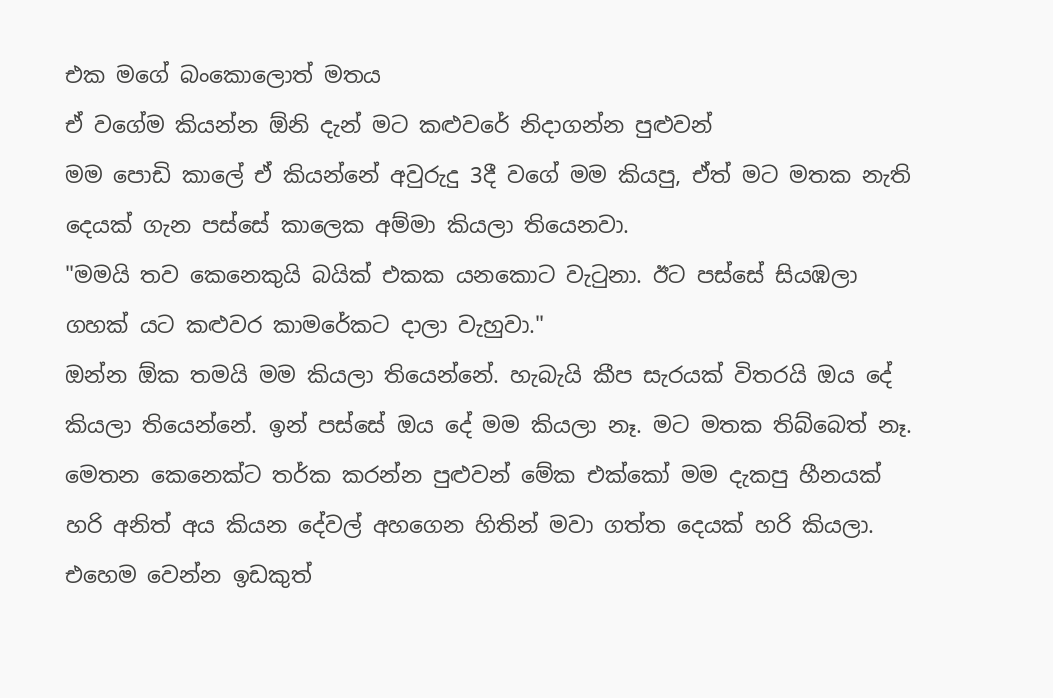එක මගේ බංකොලොත් මතය
ඒ වගේම කියන්න ඕනි දැන් මට කළුවරේ නිදාගන්න පුළුවන්
මම පොඩි කාලේ ඒ කියන්නේ අවුරුදු 3දී වගේ මම කියපු, ඒත් මට මතක නැති දෙයක් ගැන පස්සේ කාලෙක අම්මා කියලා තියෙනවා.
"මමයි තව කෙනෙකුයි බයික් එකක යනකොට වැටුනා. ඊට පස්සේ සියඹලා ගහක් යට කළුවර කාමරේකට දාලා වැහුවා."
ඔන්න ඕක තමයි මම කියලා තියෙන්නේ. හැබැයි කීප සැරයක් විතරයි ඔය දේ කියලා තියෙන්නේ. ඉන් පස්සේ ඔය දේ මම කියලා නෑ. මට මතක තිබ්බෙත් නෑ. මෙතන කෙනෙක්ට තර්ක කරන්න පුළුවන් මේක එක්කෝ මම දැකපු හීනයක් හරි අනිත් අය කියන දේවල් අහගෙන හිතින් මවා ගත්ත දෙයක් හරි කියලා. එහෙම වෙන්න ඉඩකුත්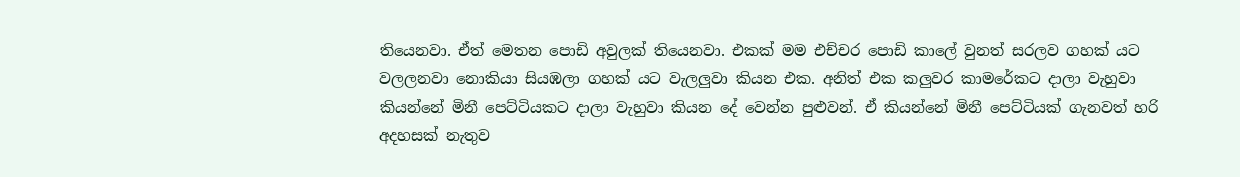තියෙනවා. ඒත් මෙතන පොඩි අවුලක් තියෙනවා. එකක් මම එච්චර පොඩි කාලේ වුනත් සරලව ගහක් යට වලලනවා නොකියා සියඹලා ගහක් යට වැලලුවා කියන එක. අනිත් එක කලුවර කාමරේකට දාලා වැහුවා කියන්නේ මිනී පෙට්ටියකට දාලා වැහුවා කියන දේ වෙන්න පුළුවන්. ඒ කියන්නේ මිනී පෙට්ටියක් ගැනවත් හරි අදහසක් නැතුව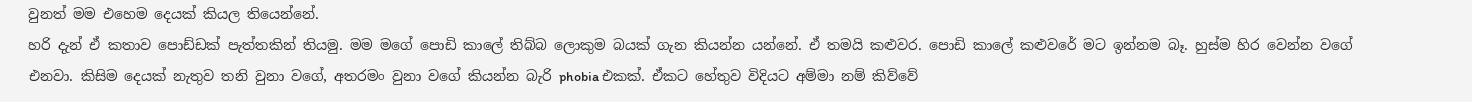වුනත් මම එහෙම දෙයක් කියල තියෙන්නේ.
හරි දැන් ඒ කතාව පොඩ්ඩක් පැත්තකින් තියමු. මම මගේ පොඩි කාලේ තිබ්බ ලොකුම බයක් ගැන කියන්න යන්නේ. ඒ තමයි කළුවර. පොඩි කාලේ කළුවරේ මට ඉන්නම බෑ. හුස්ම හිර වෙන්න වගේ එනවා. කිසිම දෙයක් නැතුව තනි වුනා වගේ, අතරමං වුනා වගේ කියන්න බැරි phobia එකක්. ඒකට හේතුව විදියට අම්මා නම් කිව්වේ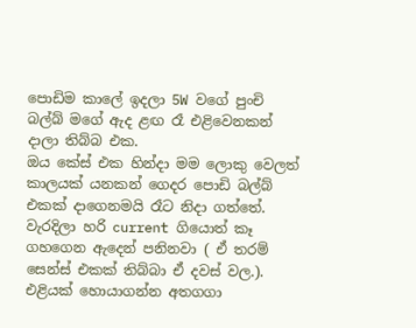පොඩිම කාලේ ඉදලා 5W වගේ පුංචි බල්බ් මගේ ඇද ළඟ රෑ එළිවෙනකන් දාලා තිබ්බ එක.
ඔය කේස් එක හින්දා මම ලොකු වෙලත් කාලයක් යනකන් ගෙදර පොඩි බල්බ් එකක් දාගෙනමයි රෑට නිදා ගත්තේ. වැරදිලා හරි current ගියොත් කෑ ගහගෙන ඇදෙන් පනිනවා ( ඒ තරම් සෙන්ස් එකක් තිබ්බා ඒ දවස් වල.). එළියක් හොයාගන්න අතගගා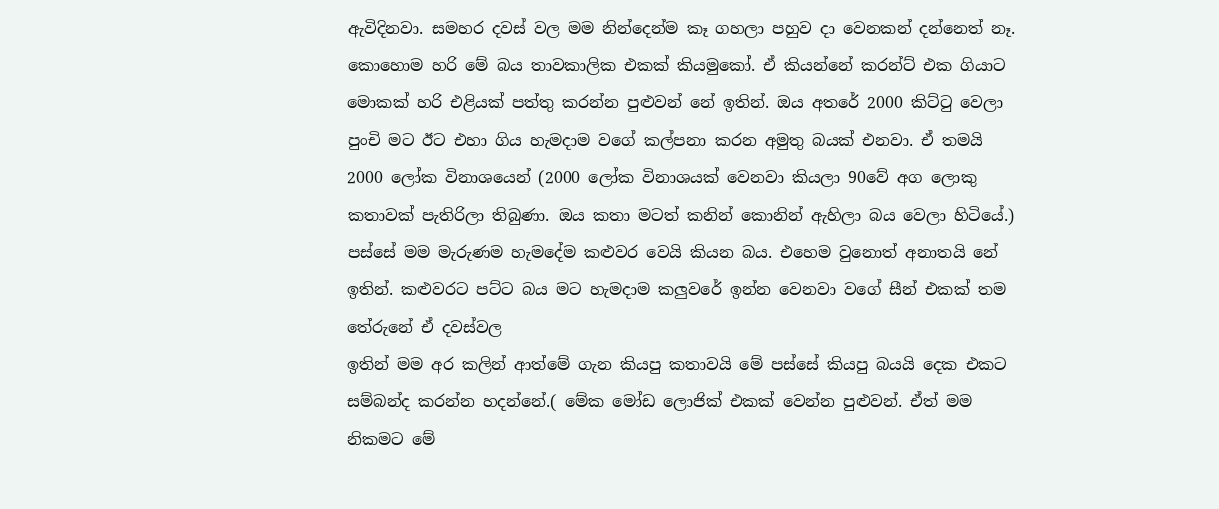ඇවිදිනවා. සමහර දවස් වල මම නින්දෙන්ම කෑ ගහලා පහුව දා වෙනකන් දන්නෙත් නෑ.
කොහොම හරි මේ බය තාවකාලික එකක් කියමුකෝ. ඒ කියන්නේ කරන්ට් එක ගියාට මොකක් හරි එළියක් පත්තු කරන්න පුළුවන් නේ ඉතින්. ඔය අතරේ 2000 කිට්ටු වෙලා පුංචි මට ඊට එහා ගිය හැමදාම වගේ කල්පනා කරන අමුතු බයක් එනවා. ඒ තමයි 2000 ලෝක විනාශයෙන් (2000 ලෝක විනාශයක් වෙනවා කියලා 90වේ අග ලොකු කතාවක් පැතිරිලා තිබුණා. ඔය කතා මටත් කනින් කොනින් ඇහිලා බය වෙලා හිටියේ.) පස්සේ මම මැරුණම හැමදේම කළුවර වෙයි කියන බය. එහෙම වුනොත් අනාතයි නේ ඉතින්. කළුවරට පට්ට බය මට හැමදාම කලුවරේ ඉන්න වෙනවා වගේ සීන් එකක් තම තේරුනේ ඒ දවස්වල
ඉතින් මම අර කලින් ආත්මේ ගැන කියපු කතාවයි මේ පස්සේ කියපු බයයි දෙක එකට සම්බන්ද කරන්න හදන්නේ.( මේක මෝඩ ලොජික් එකක් වෙන්න පුළුවන්. ඒත් මම නිකමට මේ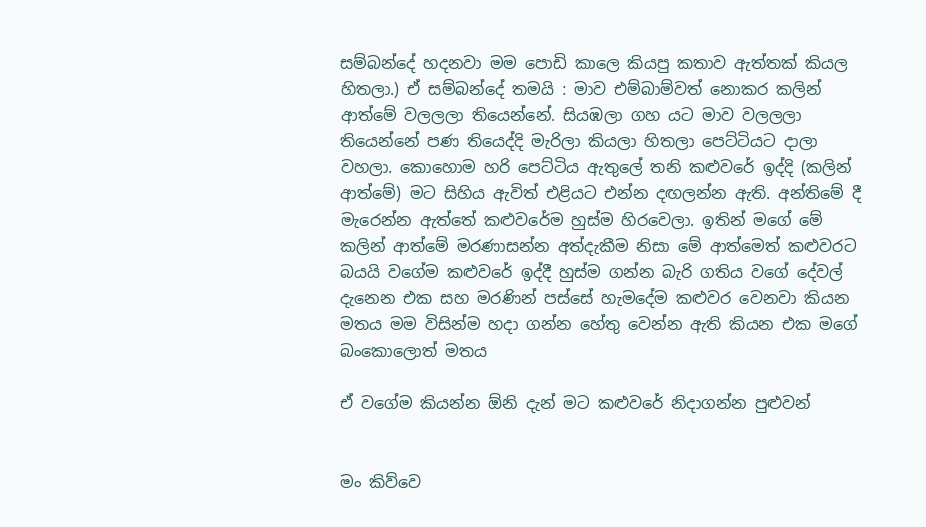සම්බන්දේ හදනවා මම පොඩි කාලෙ කියපු කතාව ඇත්තක් කියල හිතලා.) ඒ සම්බන්දේ තමයි : මාව එම්බාම්වත් නොකර කලින් ආත්මේ වලලලා තියෙන්නේ. සියඹලා ගහ යට මාව වලලලා තියෙන්නේ පණ තියෙද්දි මැරිලා කියලා හිතලා පෙට්ටියට දාලා වහලා. කොහොම හරි පෙට්ටිය ඇතුලේ තනි කළුවරේ ඉද්දි (කලින් ආත්මේ) මට සිහිය ඇවිත් එළියට එන්න දඟලන්න ඇති. අන්තිමේ දී මැරෙන්න ඇත්තේ කළුවරේම හුස්ම හිරවෙලා. ඉතින් මගේ මේ කලින් ආත්මේ මරණාසන්න අත්දැකීම නිසා මේ ආත්මෙත් කළුවරට බයයි වගේම කළුවරේ ඉද්දී හුස්ම ගන්න බැරි ගතිය වගේ දේවල් දැනෙන එක සහ මරණින් පස්සේ හැමදේම කළුවර වෙනවා කියන මතය මම විසින්ම හදා ගන්න හේතු වෙන්න ඇති කියන එක මගේ බංකොලොත් මතය

ඒ වගේම කියන්න ඕනි දැන් මට කළුවරේ නිදාගන්න පුළුවන්


මං කිව්වෙ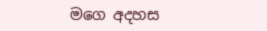මගෙ අදහස